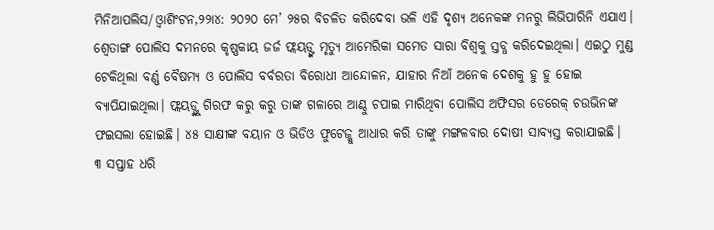ମିନିଆପଲିସ/ଓ୍ବାଶିଂଟନ,୨୨ା୪: ୨୦୨୦ ମେ’ ୨୫ର ବିଚଳିତ କରିଦେବା ଭଳି ଏହି ଦୃଶ୍ୟ ଅନେକଙ୍କ ମନରୁ ଲିଭିପାରିନି ଏଯାଏ। ଶ୍ୱେତାଙ୍ଗ ପୋଲିସ ଦମନରେ କୃଷ୍ଣକାୟ ଜର୍ଜ ଫ୍ଲୟଡ୍ଙ୍କ ମୃତ୍ୟୁ ଆମେରିକା ସମେତ ସାରା ବିଶ୍ୱକୁ ସ୍ତବ୍ଧ କରିଦେଇଥିଲା। ଏଇଠୁ ମୁଣ୍ଡ ଟେକିଥିଲା ବର୍ଣ୍ଣ ବୈଷମ୍ୟ ଓ ପୋଲିସ ବର୍ବରତା ବିରୋଧୀ ଆନ୍ଦୋଳନ, ଯାହାର ନିଆଁ ଅନେକ ଦେଶକୁ ହୁ ହୁ ହୋଇ ବ୍ୟାପିଯାଇଥିଲା। ଫ୍ଲୟଡ୍ଙ୍କୁ ଗିରଫ କରୁ କରୁ ତାଙ୍କ ଗଳାରେ ଆଣ୍ଠୁ ଚପାଇ ମାରିଥିବା ପୋଲିସ ଅଫିସର ଡେରେକ୍ ଚଉଭିନଙ୍କ ଫଇସଲା ହୋଇଛି। ୪୫ ସାକ୍ଷୀଙ୍କ ବୟାନ ଓ ଭିଡିଓ ଫୁଟେଜ୍କୁ ଆଧାର କରି ତାଙ୍କୁ ମଙ୍ଗଳବାର ଦୋଷୀ ସାବ୍ୟସ୍ତ କରାଯାଇଛି।
୩ ସପ୍ତାହ ଧରି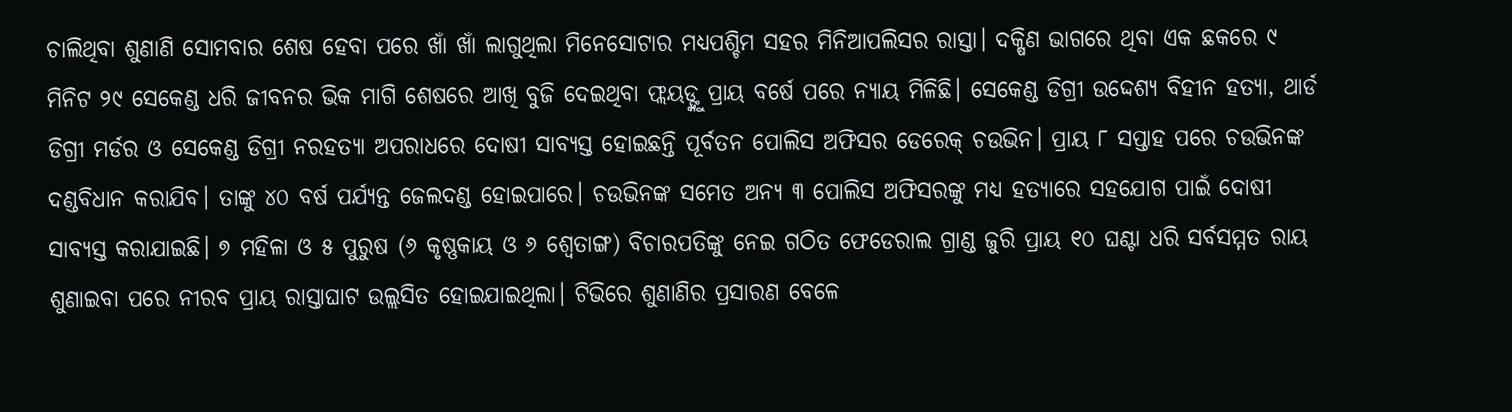ଚାଲିଥିବା ଶୁଣାଣି ସୋମବାର ଶେଷ ହେବା ପରେ ଖାଁ ଖାଁ ଲାଗୁଥିଲା ମିନେସୋଟାର ମଧ୍ୟପଶ୍ଚିମ ସହର ମିନିଆପଲିସର ରାସ୍ତା। ଦକ୍ଷିଣ ଭାଗରେ ଥିବା ଏକ ଛକରେ ୯ ମିନିଟ ୨୯ ସେକେଣ୍ଡ ଧରି ଜୀବନର ଭିକ ମାଗି ଶେଷରେ ଆଖି ବୁଜି ଦେଇଥିବା ଫ୍ଲୟଡ୍ଙ୍କୁ ପ୍ରାୟ ବର୍ଷେ ପରେ ନ୍ୟାୟ ମିଳିଛି। ସେକେଣ୍ଡ ଡିଗ୍ରୀ ଉଦ୍ଦେଶ୍ୟ ବିହୀନ ହତ୍ୟା, ଥାର୍ଡ ଡିଗ୍ରୀ ମର୍ଡର ଓ ସେକେଣ୍ଡ ଡିଗ୍ରୀ ନରହତ୍ୟା ଅପରାଧରେ ଦୋଷୀ ସାବ୍ୟସ୍ତ ହୋଇଛନ୍ତି ପୂର୍ବତନ ପୋଲିସ ଅଫିସର ଡେରେକ୍ ଚଉଭିନ। ପ୍ରାୟ ୮ ସପ୍ତାହ ପରେ ଚଉଭିନଙ୍କ ଦଣ୍ଡବିଧାନ କରାଯିବ। ତାଙ୍କୁ ୪୦ ବର୍ଷ ପର୍ଯ୍ୟନ୍ତ ଜେଲଦଣ୍ଡ ହୋଇପାରେ। ଚଉଭିନଙ୍କ ସମେତ ଅନ୍ୟ ୩ ପୋଲିସ ଅଫିସରଙ୍କୁ ମଧ୍ୟ ହତ୍ୟାରେ ସହଯୋଗ ପାଇଁ ଦୋଷୀ ସାବ୍ୟସ୍ତ କରାଯାଇଛି। ୭ ମହିଳା ଓ ୫ ପୁରୁଷ (୬ କୃଷ୍ଣକାୟ ଓ ୬ ଶ୍ୱେତାଙ୍ଗ) ବିଚାରପତିଙ୍କୁ ନେଇ ଗଠିତ ଫେଡେରାଲ ଗ୍ରାଣ୍ଡ ଜୁରି ପ୍ରାୟ ୧୦ ଘଣ୍ଟା ଧରି ସର୍ବସମ୍ମତ ରାୟ ଶୁଣାଇବା ପରେ ନୀରବ ପ୍ରାୟ ରାସ୍ତାଘାଟ ଉଲ୍ଲସିତ ହୋଇଯାଇଥିଲା। ଟିଭିରେ ଶୁଣାଣିର ପ୍ରସାରଣ ବେଳେ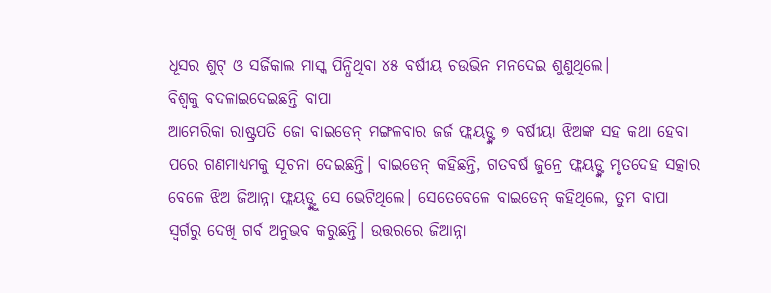ଧୂସର ଶୁଟ୍ ଓ ସର୍ଜିକାଲ ମାସ୍କ ପିନ୍ଧିଥିବା ୪୫ ବର୍ଷୀୟ ଚଉଭିନ ମନଦେଇ ଶୁଣୁଥିଲେ।
ବିଶ୍ୱକୁ ବଦଳାଇଦେଇଛନ୍ତି ବାପା
ଆମେରିକା ରାଷ୍ଟ୍ରପତି ଜୋ ବାଇଡେନ୍ ମଙ୍ଗଳବାର ଜର୍ଜ ଫ୍ଲୟଡ୍ଙ୍କ ୭ ବର୍ଷୀୟା ଝିଅଙ୍କ ସହ କଥା ହେବା ପରେ ଗଣମାଧ୍ୟମକୁ ସୂଚନା ଦେଇଛନ୍ତି। ବାଇଡେନ୍ କହିଛନ୍ତି, ଗତବର୍ଷ ଜୁନ୍ରେ ଫ୍ଲୟଡ୍ଙ୍କ ମୃତଦେହ ସତ୍କାର ବେଳେ ଝିଅ ଜିଆନ୍ନା ଫ୍ଲୟଡ୍ଙ୍କୁ ସେ ଭେଟିଥିଲେ। ସେତେବେଳେ ବାଇଡେନ୍ କହିଥିଲେ, ତୁମ ବାପା ସ୍ବର୍ଗରୁ ଦେଖି ଗର୍ବ ଅନୁଭବ କରୁଛନ୍ତି। ଉତ୍ତରରେ ଜିଆନ୍ନା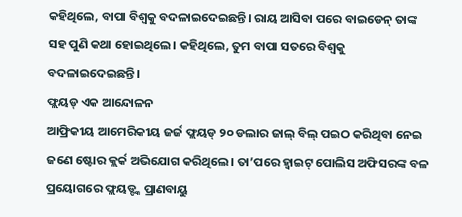କହିଥିଲେ, ବାପା ବିଶ୍ୱକୁ ବଦଳାଇଦେଇଛନ୍ତି। ରାୟ ଆସିବା ପରେ ବାଇଡେନ୍ ତାଙ୍କ ସହ ପୁଣି କଥା ହୋଇଥିଲେ। କହିଥିଲେ, ତୁମ ବାପା ସତରେ ବିଶ୍ୱକୁ ବଦଳାଇଦେଇଛନ୍ତି।
ଫ୍ଲୟଡ୍ ଏକ ଆନ୍ଦୋଳନ
ଆଫ୍ରିକୀୟ ଆମେରିକୀୟ ଜର୍ଜ ଫ୍ଲୟଡ୍ ୨୦ ଡଲାର ଜାଲ୍ ବିଲ୍ ପଇଠ କରିଥିବା ନେଇ ଜଣେ ଷ୍ଟୋର କ୍ଲର୍କ ଅଭିଯୋଗ କରିଥିଲେ। ତା’ପରେ ହ୍ବାଇଟ୍ ପୋଲିସ ଅଫିସରଙ୍କ ବଳ ପ୍ରୟୋଗରେ ଫ୍ଲୟଡ୍ଙ୍କ ପ୍ରାଣବାୟୁ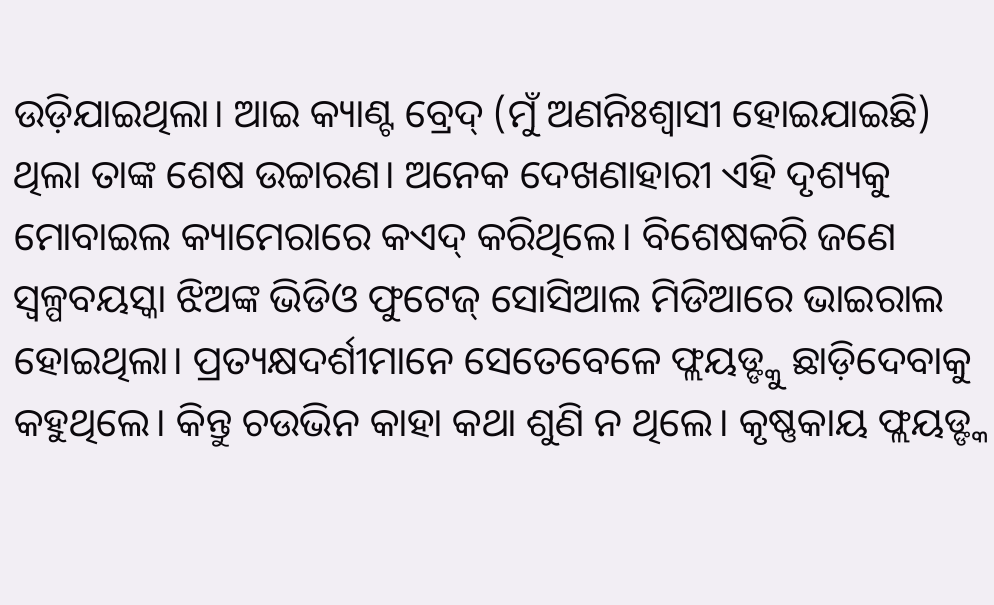ଉଡ଼ିଯାଇଥିଲା। ଆଇ କ୍ୟାଣ୍ଟ ବ୍ରେଦ୍ (ମୁଁ ଅଣନିଃଶ୍ୱାସୀ ହୋଇଯାଇଛି) ଥିଲା ତାଙ୍କ ଶେଷ ଉଚ୍ଚାରଣ। ଅନେକ ଦେଖଣାହାରୀ ଏହି ଦୃଶ୍ୟକୁ ମୋବାଇଲ କ୍ୟାମେରାରେ କଏଦ୍ କରିଥିଲେ। ବିଶେଷକରି ଜଣେ ସ୍ବଳ୍ପବୟସ୍କା ଝିଅଙ୍କ ଭିଡିଓ ଫୁଟେଜ୍ ସୋସିଆଲ ମିଡିଆରେ ଭାଇରାଲ ହୋଇଥିଲା। ପ୍ରତ୍ୟକ୍ଷଦର୍ଶୀମାନେ ସେତେବେଳେ ଫ୍ଲୟଡ୍ଙ୍କୁ ଛାଡ଼ିଦେବାକୁ କହୁଥିଲେ। କିନ୍ତୁ ଚଉଭିନ କାହା କଥା ଶୁଣି ନ ଥିଲେ। କୃଷ୍ଣକାୟ ଫ୍ଲୟଡ୍ଙ୍କ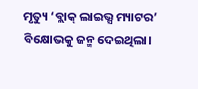ମୃତ୍ୟୁ ‘ବ୍ଲାକ୍ ଲାଇଭ୍ସ ମ୍ୟାଟର’ ବିକ୍ଷୋଭକୁ ଜନ୍ମ ଦେଇଥିଲା।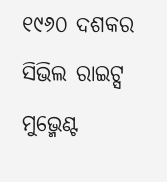୧୯୬୦ ଦଶକର ସିଭିଲ ରାଇଟ୍ସ ମୁଭ୍ମେଣ୍ଟ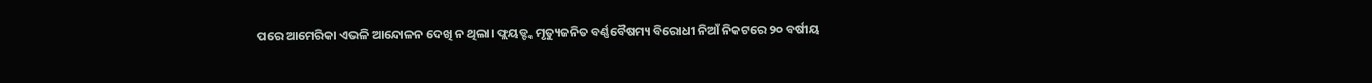ପରେ ଆମେରିକା ଏଭଳି ଆନ୍ଦୋଳନ ଦେଖି ନ ଥିଲା। ଫ୍ଲୟଡ୍ଙ୍କ ମୃତ୍ୟୁଜନିତ ବର୍ଣ୍ଣବୈଷମ୍ୟ ବିରୋଧୀ ନିଆଁ ନିକଟରେ ୨୦ ବର୍ଷୀୟ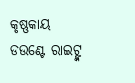କୃଷ୍ଣକାୟ ଡଉଣ୍ଟେ ରାଇଟ୍ଙ୍କ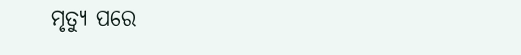ମୃତ୍ୟୁ ପରେ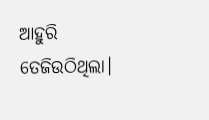ଆହୁରି ତେଜିଉଠିଥିଲା।